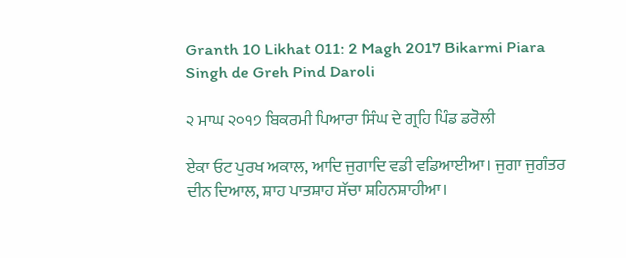Granth 10 Likhat 011: 2 Magh 2017 Bikarmi Piara Singh de Greh Pind Daroli

੨ ਮਾਘ ੨੦੧੭ ਬਿਕਰਮੀ ਪਿਆਰਾ ਸਿੰਘ ਦੇ ਗ੍ਰਹਿ ਪਿੰਡ ਡਰੋਲੀ

ਏਕਾ ਓਟ ਪੁਰਖ ਅਕਾਲ, ਆਦਿ ਜੁਗਾਦਿ ਵਡੀ ਵਡਿਆਈਆ। ਜੁਗਾ ਜੁਗੰਤਰ ਦੀਨ ਦਿਆਲ, ਸ਼ਾਹ ਪਾਤਸ਼ਾਹ ਸੱਚਾ ਸ਼ਹਿਨਸ਼ਾਹੀਆ।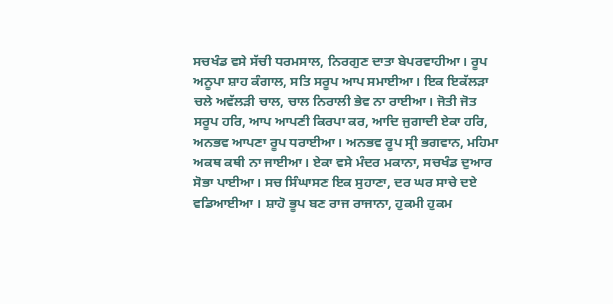ਸਚਖੰਡ ਵਸੇ ਸੱਚੀ ਧਰਮਸਾਲ, ਨਿਰਗੁਣ ਦਾਤਾ ਬੇਪਰਵਾਹੀਆ। ਰੂਪ ਅਨੂਪਾ ਸ਼ਾਹ ਕੰਗਾਲ, ਸਤਿ ਸਰੂਪ ਆਪ ਸਮਾਈਆ। ਇਕ ਇਕੱਲੜਾ ਚਲੇ ਅਵੱਲੜੀ ਚਾਲ, ਚਾਲ ਨਿਰਾਲੀ ਭੇਵ ਨਾ ਰਾਈਆ। ਜੋਤੀ ਜੋਤ ਸਰੂਪ ਹਰਿ, ਆਪ ਆਪਣੀ ਕਿਰਪਾ ਕਰ, ਆਦਿ ਜੁਗਾਦੀ ਏਕਾ ਹਰਿ, ਅਨਭਵ ਆਪਣਾ ਰੂਪ ਧਰਾਈਆ। ਅਨਭਵ ਰੂਪ ਸ੍ਰੀ ਭਗਵਾਨ, ਮਹਿਮਾ ਅਕਥ ਕਥੀ ਨਾ ਜਾਈਆ। ਏਕਾ ਵਸੇ ਮੰਦਰ ਮਕਾਨਾ, ਸਚਖੰਡ ਦੁਆਰ ਸੋਭਾ ਪਾਈਆ। ਸਚ ਸਿੰਘਾਸਣ ਇਕ ਸੁਹਾਣਾ, ਦਰ ਘਰ ਸਾਚੇ ਦਏ ਵਡਿਆਈਆ । ਸ਼ਾਹੋ ਭੂਪ ਬਣ ਰਾਜ ਰਾਜਾਨਾ, ਹੁਕਮੀ ਹੁਕਮ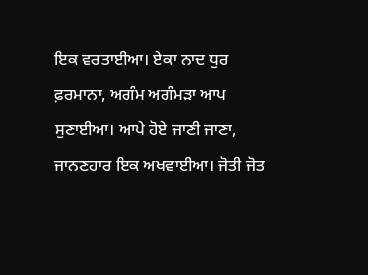ਇਕ ਵਰਤਾਈਆ। ਏਕਾ ਨਾਦ ਧੁਰ ਫ਼ਰਮਾਨਾ, ਅਗੰਮ ਅਗੰਮੜਾ ਆਪ ਸੁਣਾਈਆ। ਆਪੇ ਹੋਏ ਜਾਣੀ ਜਾਣਾ, ਜਾਨਣਹਾਰ ਇਕ ਅਖਵਾਈਆ। ਜੋਤੀ ਜੋਤ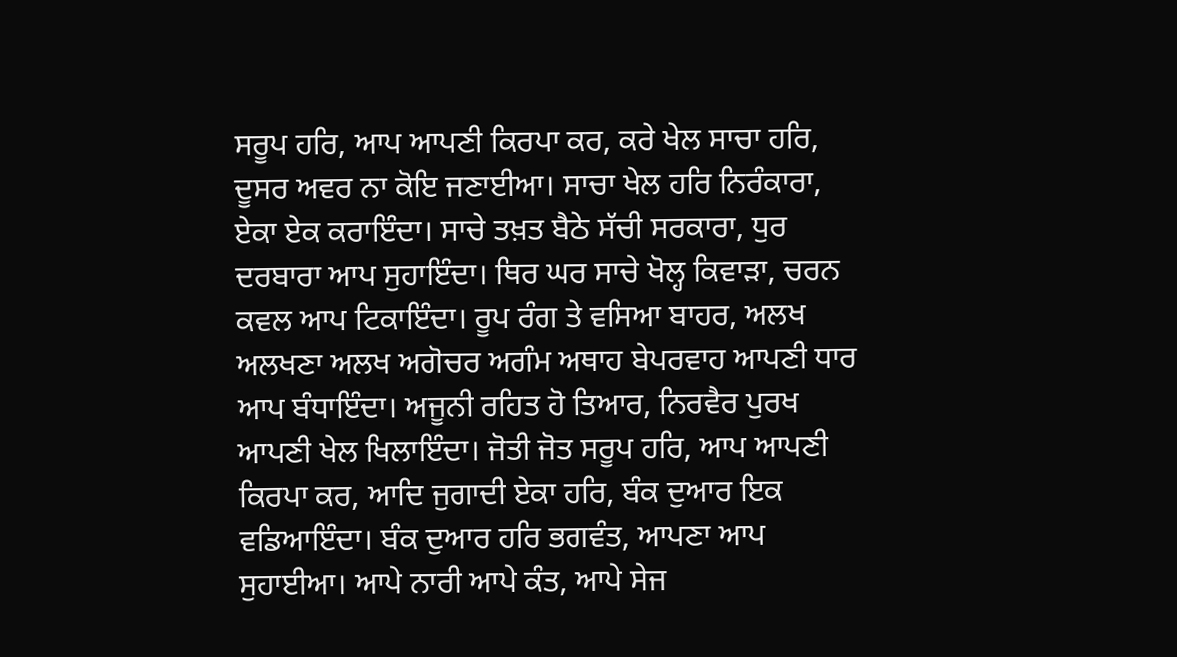ਸਰੂਪ ਹਰਿ, ਆਪ ਆਪਣੀ ਕਿਰਪਾ ਕਰ, ਕਰੇ ਖੇਲ ਸਾਚਾ ਹਰਿ, ਦੂਸਰ ਅਵਰ ਨਾ ਕੋਇ ਜਣਾਈਆ। ਸਾਚਾ ਖੇਲ ਹਰਿ ਨਿਰੰਕਾਰਾ, ਏਕਾ ਏਕ ਕਰਾਇੰਦਾ। ਸਾਚੇ ਤਖ਼ਤ ਬੈਠੇ ਸੱਚੀ ਸਰਕਾਰਾ, ਧੁਰ ਦਰਬਾਰਾ ਆਪ ਸੁਹਾਇੰਦਾ। ਥਿਰ ਘਰ ਸਾਚੇ ਖੋਲ੍ਹ ਕਿਵਾੜਾ, ਚਰਨ ਕਵਲ ਆਪ ਟਿਕਾਇੰਦਾ। ਰੂਪ ਰੰਗ ਤੇ ਵਸਿਆ ਬਾਹਰ, ਅਲਖ ਅਲਖਣਾ ਅਲਖ ਅਗੋਚਰ ਅਗੰਮ ਅਥਾਹ ਬੇਪਰਵਾਹ ਆਪਣੀ ਧਾਰ ਆਪ ਬੰਧਾਇੰਦਾ। ਅਜੂਨੀ ਰਹਿਤ ਹੋ ਤਿਆਰ, ਨਿਰਵੈਰ ਪੁਰਖ ਆਪਣੀ ਖੇਲ ਖਿਲਾਇੰਦਾ। ਜੋਤੀ ਜੋਤ ਸਰੂਪ ਹਰਿ, ਆਪ ਆਪਣੀ ਕਿਰਪਾ ਕਰ, ਆਦਿ ਜੁਗਾਦੀ ਏਕਾ ਹਰਿ, ਬੰਕ ਦੁਆਰ ਇਕ ਵਡਿਆਇੰਦਾ। ਬੰਕ ਦੁਆਰ ਹਰਿ ਭਗਵੰਤ, ਆਪਣਾ ਆਪ ਸੁਹਾਈਆ। ਆਪੇ ਨਾਰੀ ਆਪੇ ਕੰਤ, ਆਪੇ ਸੇਜ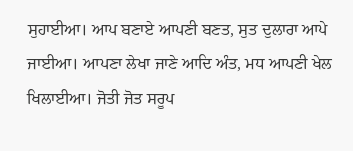ਸੁਹਾਈਆ। ਆਪ ਬਣਾਏ ਆਪਣੀ ਬਣਤ, ਸੁਤ ਦੁਲਾਰਾ ਆਪੇ ਜਾਈਆ। ਆਪਣਾ ਲੇਖਾ ਜਾਣੇ ਆਦਿ ਅੰਤ, ਮਧ ਆਪਣੀ ਖੇਲ ਖਿਲਾਈਆ। ਜੋਤੀ ਜੋਤ ਸਰੂਪ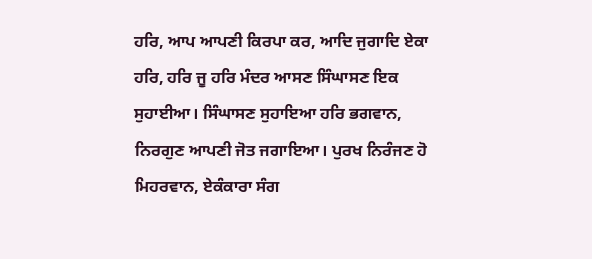ਹਰਿ, ਆਪ ਆਪਣੀ ਕਿਰਪਾ ਕਰ, ਆਦਿ ਜੁਗਾਦਿ ਏਕਾ ਹਰਿ, ਹਰਿ ਜੂ ਹਰਿ ਮੰਦਰ ਆਸਣ ਸਿੰਘਾਸਣ ਇਕ ਸੁਹਾਈਆ। ਸਿੰਘਾਸਣ ਸੁਹਾਇਆ ਹਰਿ ਭਗਵਾਨ, ਨਿਰਗੁਣ ਆਪਣੀ ਜੋਤ ਜਗਾਇਆ। ਪੁਰਖ ਨਿਰੰਜਣ ਹੋ ਮਿਹਰਵਾਨ, ਏਕੰਕਾਰਾ ਸੰਗ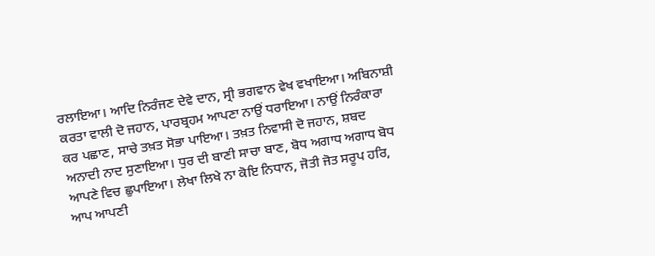ਰਲਾਇਆ। ਆਦਿ ਨਿਰੰਜਣ ਦੇਵੇ ਦਾਨ, ਸ੍ਰੀ ਭਗਵਾਨ ਵੇਖ ਵਖਾਇਆ। ਅਬਿਨਾਸ਼ੀ ਕਰਤਾ ਵਾਲੀ ਦੋ ਜਹਾਨ, ਪਾਰਬ੍ਰਹਮ ਆਪਣਾ ਨਾਉਂ ਧਰਾਇਆ। ਨਾਉਂ ਨਿਰੰਕਾਰਾ ਕਰ ਪਛਾਣ, ਸਾਚੇ ਤਖ਼ਤ ਸੋਭਾ ਪਾਇਆ। ਤਖ਼ਤ ਨਿਵਾਸੀ ਦੋ ਜਹਾਨ, ਸ਼ਬਦ ਅਨਾਦੀ ਨਾਦ ਸੁਣਾਇਆ। ਧੁਰ ਦੀ ਬਾਣੀ ਸਾਚਾ ਬਾਣ, ਬੋਧ ਅਗਾਧ ਅਗਾਧ ਬੋਧ ਆਪਣੇ ਵਿਚ ਛੁਪਾਇਆ। ਲੇਖਾ ਲਿਖੇ ਨਾ ਕੋਇ ਨਿਧਾਨ, ਜੋਤੀ ਜੋਤ ਸਰੂਪ ਹਰਿ, ਆਪ ਆਪਣੀ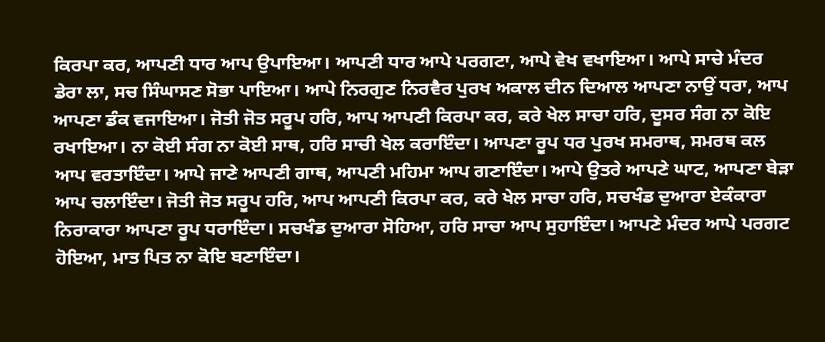ਕਿਰਪਾ ਕਰ, ਆਪਣੀ ਧਾਰ ਆਪ ਉਪਾਇਆ। ਆਪਣੀ ਧਾਰ ਆਪੇ ਪਰਗਟਾ, ਆਪੇ ਵੇਖ ਵਖਾਇਆ। ਆਪੇ ਸਾਚੇ ਮੰਦਰ ਡੇਰਾ ਲਾ, ਸਚ ਸਿੰਘਾਸਣ ਸੋਭਾ ਪਾਇਆ। ਆਪੇ ਨਿਰਗੁਣ ਨਿਰਵੈਰ ਪੁਰਖ ਅਕਾਲ ਦੀਨ ਦਿਆਲ ਆਪਣਾ ਨਾਉਂ ਧਰਾ, ਆਪ ਆਪਣਾ ਡੰਕ ਵਜਾਇਆ। ਜੋਤੀ ਜੋਤ ਸਰੂਪ ਹਰਿ, ਆਪ ਆਪਣੀ ਕਿਰਪਾ ਕਰ, ਕਰੇ ਖੇਲ ਸਾਚਾ ਹਰਿ, ਦੂਸਰ ਸੰਗ ਨਾ ਕੋਇ ਰਖਾਇਆ। ਨਾ ਕੋਈ ਸੰਗ ਨਾ ਕੋਈ ਸਾਥ, ਹਰਿ ਸਾਚੀ ਖੇਲ ਕਰਾਇੰਦਾ। ਆਪਣਾ ਰੂਪ ਧਰ ਪੁਰਖ ਸਮਰਾਥ, ਸਮਰਥ ਕਲ ਆਪ ਵਰਤਾਇੰਦਾ। ਆਪੇ ਜਾਣੇ ਆਪਣੀ ਗਾਥ, ਆਪਣੀ ਮਹਿਮਾ ਆਪ ਗਣਾਇੰਦਾ। ਆਪੇ ਉਤਰੇ ਆਪਣੇ ਘਾਟ, ਆਪਣਾ ਬੇੜਾ ਆਪ ਚਲਾਇੰਦਾ। ਜੋਤੀ ਜੋਤ ਸਰੂਪ ਹਰਿ, ਆਪ ਆਪਣੀ ਕਿਰਪਾ ਕਰ, ਕਰੇ ਖੇਲ ਸਾਚਾ ਹਰਿ, ਸਚਖੰਡ ਦੁਆਰਾ ਏਕੰਕਾਰਾ ਨਿਰਾਕਾਰਾ ਆਪਣਾ ਰੂਪ ਧਰਾਇੰਦਾ। ਸਚਖੰਡ ਦੁਆਰਾ ਸੋਹਿਆ, ਹਰਿ ਸਾਚਾ ਆਪ ਸੁਹਾਇੰਦਾ। ਆਪਣੇ ਮੰਦਰ ਆਪੇ ਪਰਗਟ ਹੋਇਆ, ਮਾਤ ਪਿਤ ਨਾ ਕੋਇ ਬਣਾਇੰਦਾ।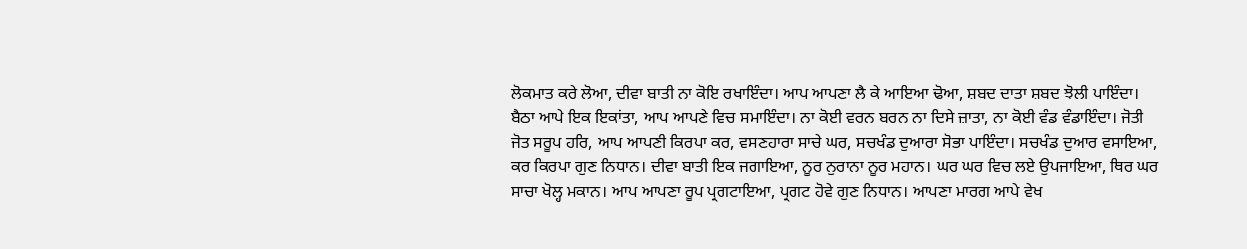ਲੋਕਮਾਤ ਕਰੇ ਲੋਆ, ਦੀਵਾ ਬਾਤੀ ਨਾ ਕੋਇ ਰਖਾਇੰਦਾ। ਆਪ ਆਪਣਾ ਲੈ ਕੇ ਆਇਆ ਢੋਆ, ਸ਼ਬਦ ਦਾਤਾ ਸ਼ਬਦ ਝੋਲੀ ਪਾਇੰਦਾ। ਬੈਠਾ ਆਪੇ ਇਕ ਇਕਾਂਤਾ, ਆਪ ਆਪਣੇ ਵਿਚ ਸਮਾਇੰਦਾ। ਨਾ ਕੋਈ ਵਰਨ ਬਰਨ ਨਾ ਦਿਸੇ ਜ਼ਾਤਾ, ਨਾ ਕੋਈ ਵੰਡ ਵੰਡਾਇੰਦਾ। ਜੋਤੀ ਜੋਤ ਸਰੂਪ ਹਰਿ, ਆਪ ਆਪਣੀ ਕਿਰਪਾ ਕਰ, ਵਸਣਹਾਰਾ ਸਾਚੇ ਘਰ, ਸਚਖੰਡ ਦੁਆਰਾ ਸੋਭਾ ਪਾਇੰਦਾ। ਸਚਖੰਡ ਦੁਆਰ ਵਸਾਇਆ, ਕਰ ਕਿਰਪਾ ਗੁਣ ਨਿਧਾਨ। ਦੀਵਾ ਬਾਤੀ ਇਕ ਜਗਾਇਆ, ਨੂਰ ਨੁਰਾਨਾ ਨੂਰ ਮਹਾਨ। ਘਰ ਘਰ ਵਿਚ ਲਏ ਉਪਜਾਇਆ, ਥਿਰ ਘਰ ਸਾਚਾ ਖੋਲ੍ਹ ਮਕਾਨ। ਆਪ ਆਪਣਾ ਰੂਪ ਪ੍ਰਗਟਾਇਆ, ਪ੍ਰਗਟ ਹੋਵੇ ਗੁਣ ਨਿਧਾਨ। ਆਪਣਾ ਮਾਰਗ ਆਪੇ ਵੇਖ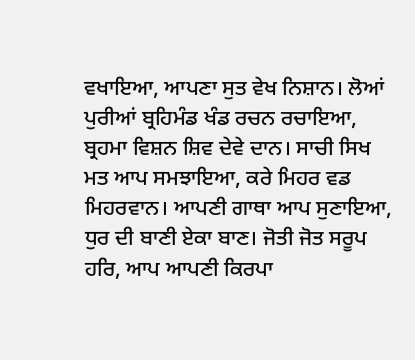ਵਖਾਇਆ, ਆਪਣਾ ਸੁਤ ਵੇਖ ਨਿਸ਼ਾਨ। ਲੋਆਂ ਪੁਰੀਆਂ ਬ੍ਰਹਿਮੰਡ ਖੰਡ ਰਚਨ ਰਚਾਇਆ, ਬ੍ਰਹਮਾ ਵਿਸ਼ਨ ਸ਼ਿਵ ਦੇਵੇ ਦਾਨ। ਸਾਚੀ ਸਿਖ ਮਤ ਆਪ ਸਮਝਾਇਆ, ਕਰੇ ਮਿਹਰ ਵਡ ਮਿਹਰਵਾਨ। ਆਪਣੀ ਗਾਥਾ ਆਪ ਸੁਣਾਇਆ, ਧੁਰ ਦੀ ਬਾਣੀ ਏਕਾ ਬਾਣ। ਜੋਤੀ ਜੋਤ ਸਰੂਪ ਹਰਿ, ਆਪ ਆਪਣੀ ਕਿਰਪਾ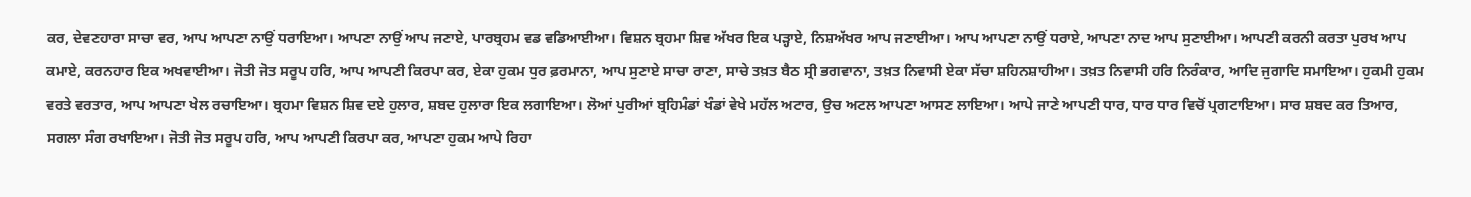ਕਰ, ਦੇਵਣਹਾਰਾ ਸਾਚਾ ਵਰ, ਆਪ ਆਪਣਾ ਨਾਉਂ ਧਰਾਇਆ। ਆਪਣਾ ਨਾਉਂ ਆਪ ਜਣਾਏ, ਪਾਰਬ੍ਰਹਮ ਵਡ ਵਡਿਆਈਆ। ਵਿਸ਼ਨ ਬ੍ਰਹਮਾ ਸ਼ਿਵ ਅੱਖਰ ਇਕ ਪੜ੍ਹਾਏ, ਨਿਸ਼ਅੱਖਰ ਆਪ ਜਣਾਈਆ। ਆਪ ਆਪਣਾ ਨਾਉਂ ਧਰਾਏ, ਆਪਣਾ ਨਾਦ ਆਪ ਸੁਣਾਈਆ। ਆਪਣੀ ਕਰਨੀ ਕਰਤਾ ਪੁਰਖ ਆਪ ਕਮਾਏ, ਕਰਨਹਾਰ ਇਕ ਅਖਵਾਈਆ। ਜੋਤੀ ਜੋਤ ਸਰੂਪ ਹਰਿ, ਆਪ ਆਪਣੀ ਕਿਰਪਾ ਕਰ, ਏਕਾ ਹੁਕਮ ਧੁਰ ਫ਼ਰਮਾਨਾ, ਆਪ ਸੁਣਾਏ ਸਾਚਾ ਰਾਣਾ, ਸਾਚੇ ਤਖ਼ਤ ਬੈਠ ਸ੍ਰੀ ਭਗਵਾਨਾ, ਤਖ਼ਤ ਨਿਵਾਸੀ ਏਕਾ ਸੱਚਾ ਸ਼ਹਿਨਸ਼ਾਹੀਆ। ਤਖ਼ਤ ਨਿਵਾਸੀ ਹਰਿ ਨਿਰੰਕਾਰ, ਆਦਿ ਜੁਗਾਦਿ ਸਮਾਇਆ। ਹੁਕਮੀ ਹੁਕਮ ਵਰਤੇ ਵਰਤਾਰ, ਆਪ ਆਪਣਾ ਖੇਲ ਰਚਾਇਆ। ਬ੍ਰਹਮਾ ਵਿਸ਼ਨ ਸ਼ਿਵ ਦਏ ਹੁਲਾਰ, ਸ਼ਬਦ ਹੁਲਾਰਾ ਇਕ ਲਗਾਇਆ। ਲੋਆਂ ਪੁਰੀਆਂ ਬ੍ਰਹਿਮੰਡਾਂ ਖੰਡਾਂ ਵੇਖੇ ਮਹੱਲ ਅਟਾਰ, ਉਚ ਅਟਲ ਆਪਣਾ ਆਸਣ ਲਾਇਆ। ਆਪੇ ਜਾਣੇ ਆਪਣੀ ਧਾਰ, ਧਾਰ ਧਾਰ ਵਿਚੋਂ ਪ੍ਰਗਟਾਇਆ। ਸਾਰ ਸ਼ਬਦ ਕਰ ਤਿਆਰ, ਸਗਲਾ ਸੰਗ ਰਖਾਇਆ। ਜੋਤੀ ਜੋਤ ਸਰੂਪ ਹਰਿ, ਆਪ ਆਪਣੀ ਕਿਰਪਾ ਕਰ, ਆਪਣਾ ਹੁਕਮ ਆਪੇ ਰਿਹਾ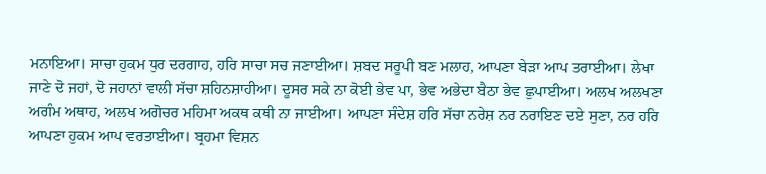ਮਨਾਇਆ। ਸਾਚਾ ਹੁਕਮ ਧੁਰ ਦਰਗਾਹ, ਹਰਿ ਸਾਚਾ ਸਚ ਜਣਾਈਆ। ਸ਼ਬਦ ਸਰੂਪੀ ਬਣ ਮਲਾਹ, ਆਪਣਾ ਬੇੜਾ ਆਪ ਤਰਾਈਆ। ਲੇਖਾ ਜਾਣੇ ਦੋ ਜਹਾਂ, ਦੋ ਜਹਾਨਾਂ ਵਾਲੀ ਸੱਚਾ ਸ਼ਹਿਨਸ਼ਾਹੀਆ। ਦੂਸਰ ਸਕੇ ਨਾ ਕੋਈ ਭੇਵ ਪਾ, ਭੇਵ ਅਭੇਦਾ ਬੈਠਾ ਭੇਵ ਛੁਪਾਈਆ। ਅਲਖ ਅਲਖਣਾ ਅਗੰਮ ਅਥਾਹ, ਅਲਖ ਅਗੋਚਰ ਮਹਿਮਾ ਅਕਥ ਕਥੀ ਨਾ ਜਾਈਆ। ਆਪਣਾ ਸੰਦੇਸ਼ ਹਰਿ ਸੱਚਾ ਨਰੇਸ਼ ਨਰ ਨਰਾਇਣ ਦਏ ਸੁਣਾ, ਨਰ ਹਰਿ ਆਪਣਾ ਹੁਕਮ ਆਪ ਵਰਤਾਈਆ। ਬ੍ਰਹਮਾ ਵਿਸ਼ਨ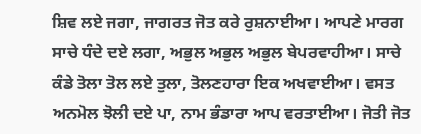ਸ਼ਿਵ ਲਏ ਜਗਾ, ਜਾਗਰਤ ਜੋਤ ਕਰੇ ਰੁਸ਼ਨਾਈਆ। ਆਪਣੇ ਮਾਰਗ ਸਾਚੇ ਧੰਦੇ ਦਏ ਲਗਾ, ਅਭੁਲ ਅਭੁਲ ਅਭੁਲ ਬੇਪਰਵਾਹੀਆ। ਸਾਚੇ ਕੰਡੇ ਤੋਲਾ ਤੋਲ ਲਏ ਤੁਲਾ, ਤੋਲਣਹਾਰਾ ਇਕ ਅਖਵਾਈਆ। ਵਸਤ ਅਨਮੋਲ ਝੋਲੀ ਦਏ ਪਾ, ਨਾਮ ਭੰਡਾਰਾ ਆਪ ਵਰਤਾਈਆ। ਜੋਤੀ ਜੋਤ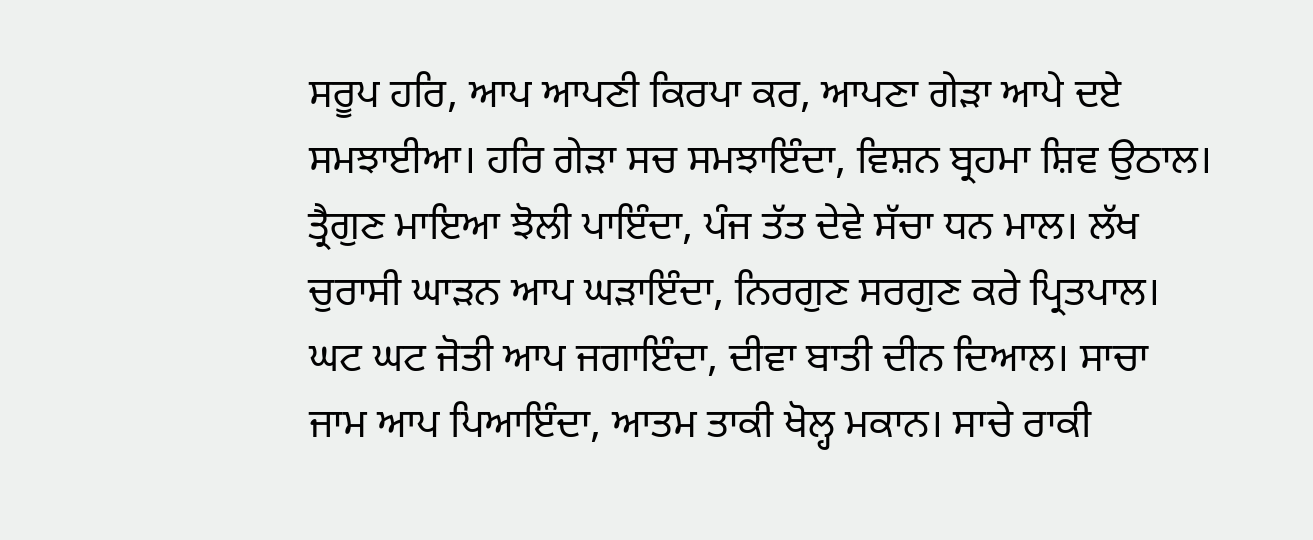ਸਰੂਪ ਹਰਿ, ਆਪ ਆਪਣੀ ਕਿਰਪਾ ਕਰ, ਆਪਣਾ ਗੇੜਾ ਆਪੇ ਦਏ ਸਮਝਾਈਆ। ਹਰਿ ਗੇੜਾ ਸਚ ਸਮਝਾਇੰਦਾ, ਵਿਸ਼ਨ ਬ੍ਰਹਮਾ ਸ਼ਿਵ ਉਠਾਲ। ਤ੍ਰੈਗੁਣ ਮਾਇਆ ਝੋਲੀ ਪਾਇੰਦਾ, ਪੰਜ ਤੱਤ ਦੇਵੇ ਸੱਚਾ ਧਨ ਮਾਲ। ਲੱਖ ਚੁਰਾਸੀ ਘਾੜਨ ਆਪ ਘੜਾਇੰਦਾ, ਨਿਰਗੁਣ ਸਰਗੁਣ ਕਰੇ ਪ੍ਰਿਤਪਾਲ। ਘਟ ਘਟ ਜੋਤੀ ਆਪ ਜਗਾਇੰਦਾ, ਦੀਵਾ ਬਾਤੀ ਦੀਨ ਦਿਆਲ। ਸਾਚਾ ਜਾਮ ਆਪ ਪਿਆਇੰਦਾ, ਆਤਮ ਤਾਕੀ ਖੋਲ੍ਹ ਮਕਾਨ। ਸਾਚੇ ਰਾਕੀ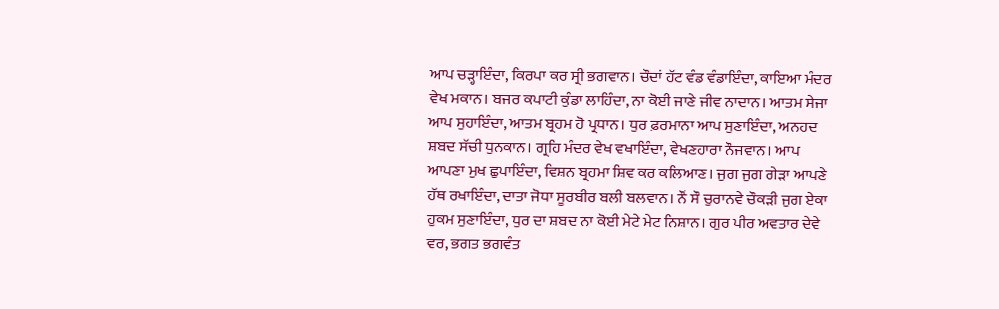ਆਪ ਚੜ੍ਹਾਇੰਦਾ, ਕਿਰਪਾ ਕਰ ਸ੍ਰੀ ਭਗਵਾਨ। ਚੌਦਾਂ ਹੱਟ ਵੰਡ ਵੰਡਾਇੰਦਾ, ਕਾਇਆ ਮੰਦਰ ਵੇਖ ਮਕਾਨ। ਬਜਰ ਕਪਾਟੀ ਕੁੰਡਾ ਲਾਹਿੰਦਾ, ਨਾ ਕੋਈ ਜਾਣੇ ਜੀਵ ਨਾਦਾਨ। ਆਤਮ ਸੇਜਾ ਆਪ ਸੁਹਾਇੰਦਾ, ਆਤਮ ਬ੍ਰਹਮ ਹੋ ਪ੍ਰਧਾਨ। ਧੁਰ ਫ਼ਰਮਾਨਾ ਆਪ ਸੁਣਾਇੰਦਾ, ਅਨਹਦ ਸ਼ਬਦ ਸੱਚੀ ਧੁਨਕਾਨ। ਗ੍ਰਹਿ ਮੰਦਰ ਵੇਖ ਵਖਾਇੰਦਾ, ਵੇਖਣਹਾਰਾ ਨੌਜਵਾਨ। ਆਪ ਆਪਣਾ ਮੁਖ ਛੁਪਾਇੰਦਾ, ਵਿਸ਼ਨ ਬ੍ਰਹਮਾ ਸ਼ਿਵ ਕਰ ਕਲਿਆਣ। ਜੁਗ ਜੁਗ ਗੇੜਾ ਆਪਣੇ ਹੱਥ ਰਖਾਇੰਦਾ, ਦਾਤਾ ਜੋਧਾ ਸੂਰਬੀਰ ਬਲੀ ਬਲਵਾਨ। ਨੌਂ ਸੌ ਚੁਰਾਨਵੇ ਚੌਕੜੀ ਜੁਗ ਏਕਾ ਹੁਕਮ ਸੁਣਾਇੰਦਾ, ਧੁਰ ਦਾ ਸ਼ਬਦ ਨਾ ਕੋਈ ਮੇਟੇ ਮੇਟ ਨਿਸ਼ਾਨ। ਗੁਰ ਪੀਰ ਅਵਤਾਰ ਦੇਵੇ ਵਰ, ਭਗਤ ਭਗਵੰਤ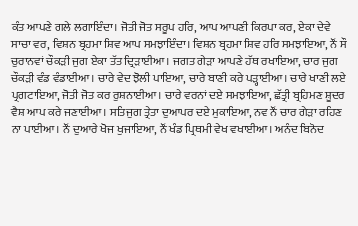ਕੰਤ ਆਪਣੇ ਗਲੇ ਲਗਾਇੰਦਾ। ਜੋਤੀ ਜੋਤ ਸਰੂਪ ਹਰਿ, ਆਪ ਆਪਣੀ ਕਿਰਪਾ ਕਰ, ਏਕਾ ਦੇਵੇ ਸਾਚਾ ਵਰ, ਵਿਸ਼ਨ ਬ੍ਰਹਮਾ ਸ਼ਿਵ ਆਪ ਸਮਝਾਇੰਦਾ। ਵਿਸ਼ਨ ਬ੍ਰਹਮਾ ਸ਼ਿਵ ਹਰਿ ਸਮਝਾਇਆ, ਨੌਂ ਸੌ ਚੁਰਾਨਵਾਂ ਚੌਕੜੀ ਜੁਗ ਏਕਾ ਤੱਤ ਦ੍ਰਿੜਾਈਆ। ਜਗਤ ਗੇੜਾ ਆਪਣੇ ਹੱਥ ਰਖਾਇਆ, ਚਾਰ ਜੁਗ ਚੌਕੜੀ ਵੰਡ ਵੰਡਾਈਆ। ਚਾਰੇ ਵੇਦ ਝੋਲੀ ਪਾਇਆ, ਚਾਰੇ ਬਾਣੀ ਕਰੇ ਪੜ੍ਹਾਈਆ। ਚਾਰੇ ਖਾਣੀ ਲਏ ਪ੍ਰਗਟਾਇਆ, ਜੋਤੀ ਜੋਤ ਕਰ ਰੁਸ਼ਨਾਈਆ। ਚਾਰੇ ਵਰਨਾਂ ਦਏ ਸਮਝਾਇਆ, ਛੱਤ੍ਰੀ ਬ੍ਰਹਿਮਣ ਸ਼ੂਦਰ ਵੈਸ਼ ਆਪ ਕਰੇ ਜਣਾਈਆ। ਸਤਿਜੁਗ ਤ੍ਰੇਤਾ ਦੁਆਪਰ ਦਏ ਮੁਕਾਇਆ, ਨਵ ਨੌਂ ਚਾਰ ਗੇੜਾ ਰਹਿਣ ਨਾ ਪਾਈਆ। ਨੌਂ ਦੁਆਰੇ ਖੋਜ ਖੁਜਾਇਆ, ਨੌਂ ਖੰਡ ਪ੍ਰਿਥਮੀ ਵੇਖ ਵਖਾਈਆ। ਅਨੰਦ ਬਿਨੋਦ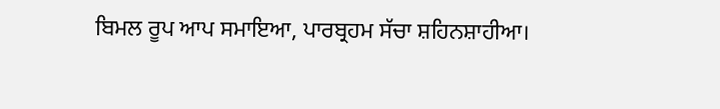ਬਿਮਲ ਰੂਪ ਆਪ ਸਮਾਇਆ, ਪਾਰਬ੍ਰਹਮ ਸੱਚਾ ਸ਼ਹਿਨਸ਼ਾਹੀਆ।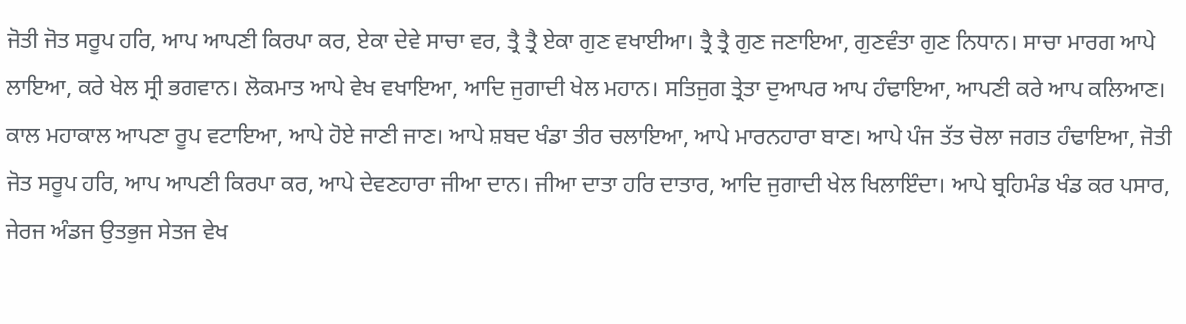ਜੋਤੀ ਜੋਤ ਸਰੂਪ ਹਰਿ, ਆਪ ਆਪਣੀ ਕਿਰਪਾ ਕਰ, ਏਕਾ ਦੇਵੇ ਸਾਚਾ ਵਰ, ਤ੍ਰੈ ਤ੍ਰੈ ਏਕਾ ਗੁਣ ਵਖਾਈਆ। ਤ੍ਰੈ ਤ੍ਰੈ ਗੁਣ ਜਣਾਇਆ, ਗੁਣਵੰਤਾ ਗੁਣ ਨਿਧਾਨ। ਸਾਚਾ ਮਾਰਗ ਆਪੇ ਲਾਇਆ, ਕਰੇ ਖੇਲ ਸ੍ਰੀ ਭਗਵਾਨ। ਲੋਕਮਾਤ ਆਪੇ ਵੇਖ ਵਖਾਇਆ, ਆਦਿ ਜੁਗਾਦੀ ਖੇਲ ਮਹਾਨ। ਸਤਿਜੁਗ ਤ੍ਰੇਤਾ ਦੁਆਪਰ ਆਪ ਹੰਢਾਇਆ, ਆਪਣੀ ਕਰੇ ਆਪ ਕਲਿਆਣ। ਕਾਲ ਮਹਾਕਾਲ ਆਪਣਾ ਰੂਪ ਵਟਾਇਆ, ਆਪੇ ਹੋਏ ਜਾਣੀ ਜਾਣ। ਆਪੇ ਸ਼ਬਦ ਖੰਡਾ ਤੀਰ ਚਲਾਇਆ, ਆਪੇ ਮਾਰਨਹਾਰਾ ਬਾਣ। ਆਪੇ ਪੰਜ ਤੱਤ ਚੋਲਾ ਜਗਤ ਹੰਢਾਇਆ, ਜੋਤੀ ਜੋਤ ਸਰੂਪ ਹਰਿ, ਆਪ ਆਪਣੀ ਕਿਰਪਾ ਕਰ, ਆਪੇ ਦੇਵਣਹਾਰਾ ਜੀਆ ਦਾਨ। ਜੀਆ ਦਾਤਾ ਹਰਿ ਦਾਤਾਰ, ਆਦਿ ਜੁਗਾਦੀ ਖੇਲ ਖਿਲਾਇੰਦਾ। ਆਪੇ ਬ੍ਰਹਿਮੰਡ ਖੰਡ ਕਰ ਪਸਾਰ, ਜੇਰਜ ਅੰਡਜ ਉਤਭੁਜ ਸੇਤਜ ਵੇਖ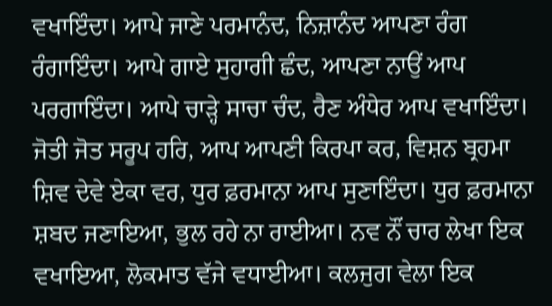ਵਖਾਇੰਦਾ। ਆਪੇ ਜਾਣੇ ਪਰਮਾਨੰਦ, ਨਿਜ਼ਾਨੰਦ ਆਪਣਾ ਰੰਗ ਰੰਗਾਇੰਦਾ। ਆਪੇ ਗਾਏ ਸੁਹਾਗੀ ਛੰਦ, ਆਪਣਾ ਨਾਉਂ ਆਪ ਪਰਗਾਇੰਦਾ। ਆਪੇ ਚਾੜ੍ਹੇ ਸਾਚਾ ਚੰਦ, ਰੈਣ ਅੰਧੇਰ ਆਪ ਵਖਾਇੰਦਾ। ਜੋਤੀ ਜੋਤ ਸਰੂਪ ਹਰਿ, ਆਪ ਆਪਣੀ ਕਿਰਪਾ ਕਰ, ਵਿਸ਼ਨ ਬ੍ਰਹਮਾ ਸ਼ਿਵ ਦੇਵੇ ਏਕਾ ਵਰ, ਧੁਰ ਫ਼ਰਮਾਨਾ ਆਪ ਸੁਣਾਇੰਦਾ। ਧੁਰ ਫ਼ਰਮਾਨਾ ਸ਼ਬਦ ਜਣਾਇਆ, ਭੁਲ ਰਹੇ ਨਾ ਰਾਈਆ। ਨਵ ਨੌਂ ਚਾਰ ਲੇਖਾ ਇਕ ਵਖਾਇਆ, ਲੋਕਮਾਤ ਵੱਜੇ ਵਧਾਈਆ। ਕਲਜੁਗ ਵੇਲਾ ਇਕ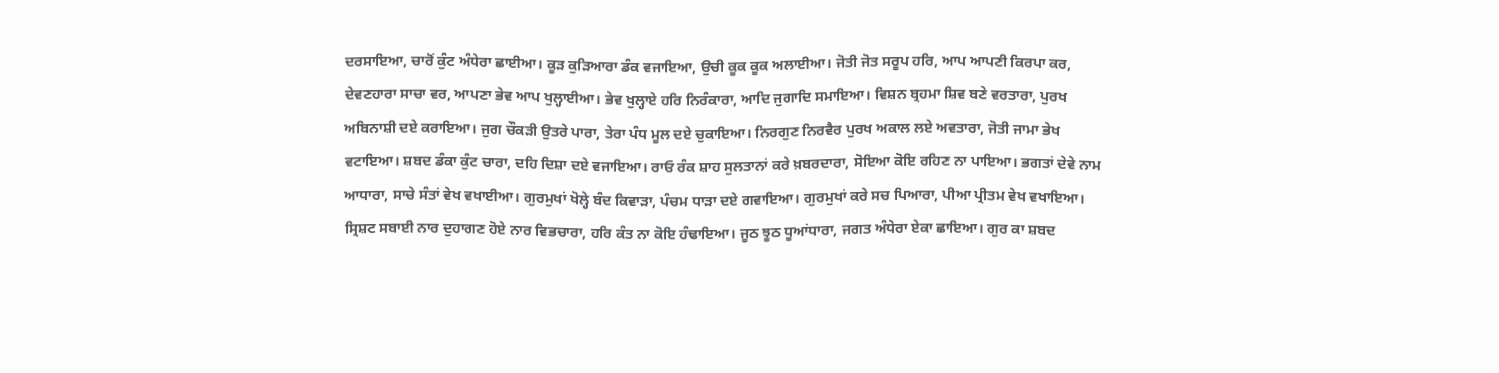ਦਰਸਾਇਆ, ਚਾਰੋਂ ਕੁੰਟ ਅੰਧੇਰਾ ਛਾਈਆ। ਕੂੜ ਕੁੜਿਆਰਾ ਡੰਕ ਵਜਾਇਆ, ਉਚੀ ਕੂਕ ਕੂਕ ਅਲਾਈਆ। ਜੋਤੀ ਜੋਤ ਸਰੂਪ ਹਰਿ, ਆਪ ਆਪਣੀ ਕਿਰਪਾ ਕਰ, ਦੇਵਣਹਾਰਾ ਸਾਚਾ ਵਰ, ਆਪਣਾ ਭੇਵ ਆਪ ਖੁਲ੍ਹਾਈਆ। ਭੇਵ ਖੁਲ੍ਹਾਏ ਹਰਿ ਨਿਰੰਕਾਰਾ, ਆਦਿ ਜੁਗਾਦਿ ਸਮਾਇਆ। ਵਿਸ਼ਨ ਬ੍ਰਹਮਾ ਸ਼ਿਵ ਬਣੇ ਵਰਤਾਰਾ, ਪੁਰਖ ਅਬਿਨਾਸ਼ੀ ਦਏ ਕਰਾਇਆ। ਜੁਗ ਚੌਕੜੀ ਉਤਰੇ ਪਾਰਾ, ਤੇਰਾ ਪੰਧ ਮੂਲ ਦਏ ਚੁਕਾਇਆ। ਨਿਰਗੁਣ ਨਿਰਵੈਰ ਪੁਰਖ ਅਕਾਲ ਲਏ ਅਵਤਾਰਾ, ਜੋਤੀ ਜਾਮਾ ਭੇਖ ਵਟਾਇਆ। ਸ਼ਬਦ ਡੰਕਾ ਕੁੰਟ ਚਾਰਾ, ਦਹਿ ਦਿਸ਼ਾ ਦਏ ਵਜਾਇਆ। ਰਾਓ ਰੰਕ ਸ਼ਾਹ ਸੁਲਤਾਨਾਂ ਕਰੇ ਖ਼ਬਰਦਾਰਾ, ਸੋਇਆ ਕੋਇ ਰਹਿਣ ਨਾ ਪਾਇਆ। ਭਗਤਾਂ ਦੇਵੇ ਨਾਮ ਆਧਾਰਾ, ਸਾਚੇ ਸੰਤਾਂ ਵੇਖ ਵਖਾਈਆ। ਗੁਰਮੁਖਾਂ ਖੋਲ੍ਹੇ ਬੰਦ ਕਿਵਾੜਾ, ਪੰਚਮ ਧਾੜਾ ਦਏ ਗਵਾਇਆ। ਗੁਰਮੁਖਾਂ ਕਰੇ ਸਚ ਪਿਆਰਾ, ਪੀਆ ਪ੍ਰੀਤਮ ਵੇਖ ਵਖਾਇਆ। ਸ੍ਰਿਸ਼ਟ ਸਬਾਈ ਨਾਰ ਦੁਹਾਗਣ ਹੋਏ ਨਾਰ ਵਿਭਚਾਰਾ, ਹਰਿ ਕੰਤ ਨਾ ਕੋਇ ਹੰਢਾਇਆ। ਜੂਠ ਝੂਠ ਧੂਆਂਧਾਰਾ, ਜਗਤ ਅੰਧੇਰਾ ਏਕਾ ਛਾਇਆ। ਗੁਰ ਕਾ ਸ਼ਬਦ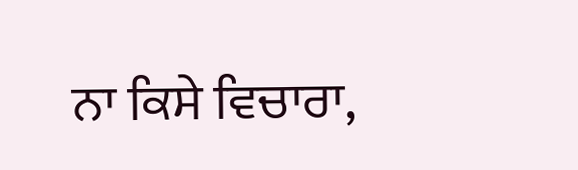ਨਾ ਕਿਸੇ ਵਿਚਾਰਾ,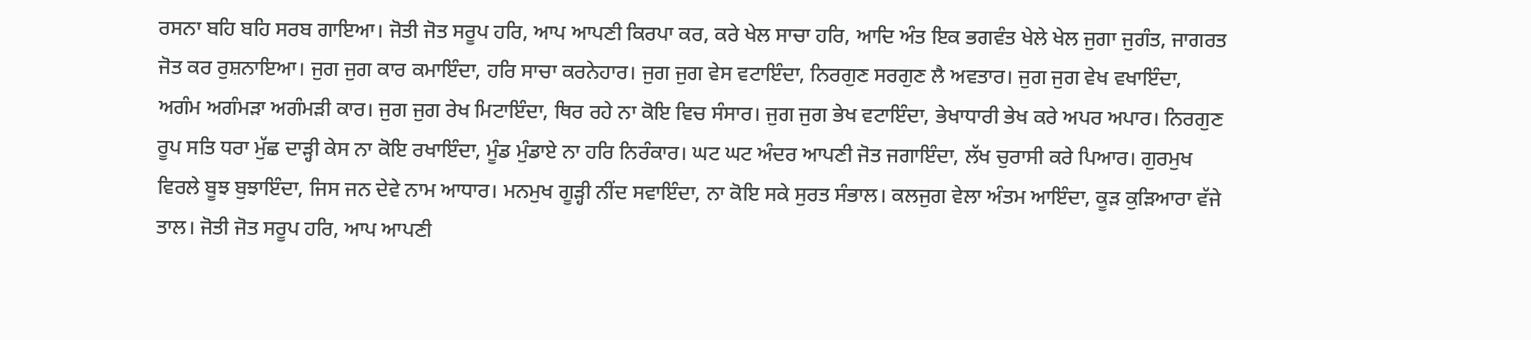ਰਸਨਾ ਬਹਿ ਬਹਿ ਸਰਬ ਗਾਇਆ। ਜੋਤੀ ਜੋਤ ਸਰੂਪ ਹਰਿ, ਆਪ ਆਪਣੀ ਕਿਰਪਾ ਕਰ, ਕਰੇ ਖੇਲ ਸਾਚਾ ਹਰਿ, ਆਦਿ ਅੰਤ ਇਕ ਭਗਵੰਤ ਖੇਲੇ ਖੇਲ ਜੁਗਾ ਜੁਗੰਤ, ਜਾਗਰਤ ਜੋਤ ਕਰ ਰੁਸ਼ਨਾਇਆ। ਜੁਗ ਜੁਗ ਕਾਰ ਕਮਾਇੰਦਾ, ਹਰਿ ਸਾਚਾ ਕਰਨੇਹਾਰ। ਜੁਗ ਜੁਗ ਵੇਸ ਵਟਾਇੰਦਾ, ਨਿਰਗੁਣ ਸਰਗੁਣ ਲੈ ਅਵਤਾਰ। ਜੁਗ ਜੁਗ ਵੇਖ ਵਖਾਇੰਦਾ, ਅਗੰਮ ਅਗੰਮੜਾ ਅਗੰਮੜੀ ਕਾਰ। ਜੁਗ ਜੁਗ ਰੇਖ ਮਿਟਾਇੰਦਾ, ਥਿਰ ਰਹੇ ਨਾ ਕੋਇ ਵਿਚ ਸੰਸਾਰ। ਜੁਗ ਜੁਗ ਭੇਖ ਵਟਾਇੰਦਾ, ਭੇਖਾਧਾਰੀ ਭੇਖ ਕਰੇ ਅਪਰ ਅਪਾਰ। ਨਿਰਗੁਣ ਰੂਪ ਸਤਿ ਧਰਾ ਮੁੱਛ ਦਾੜ੍ਹੀ ਕੇਸ ਨਾ ਕੋਇ ਰਖਾਇੰਦਾ, ਮੂੰਡ ਮੁੰਡਾਏ ਨਾ ਹਰਿ ਨਿਰੰਕਾਰ। ਘਟ ਘਟ ਅੰਦਰ ਆਪਣੀ ਜੋਤ ਜਗਾਇੰਦਾ, ਲੱਖ ਚੁਰਾਸੀ ਕਰੇ ਪਿਆਰ। ਗੁਰਮੁਖ ਵਿਰਲੇ ਬੂਝ ਬੁਝਾਇੰਦਾ, ਜਿਸ ਜਨ ਦੇਵੇ ਨਾਮ ਆਧਾਰ। ਮਨਮੁਖ ਗੂੜ੍ਹੀ ਨੀਂਦ ਸਵਾਇੰਦਾ, ਨਾ ਕੋਇ ਸਕੇ ਸੁਰਤ ਸੰਭਾਲ। ਕਲਜੁਗ ਵੇਲਾ ਅੰਤਮ ਆਇੰਦਾ, ਕੂੜ ਕੁੜਿਆਰਾ ਵੱਜੇ ਤਾਲ। ਜੋਤੀ ਜੋਤ ਸਰੂਪ ਹਰਿ, ਆਪ ਆਪਣੀ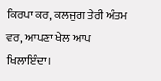ਕਿਰਪਾ ਕਰ, ਕਲਜੁਗ ਤੇਰੀ ਅੰਤਮ ਵਰ, ਆਪਣਾ ਖੇਲ ਆਪ ਖਿਲਾਇੰਦਾ।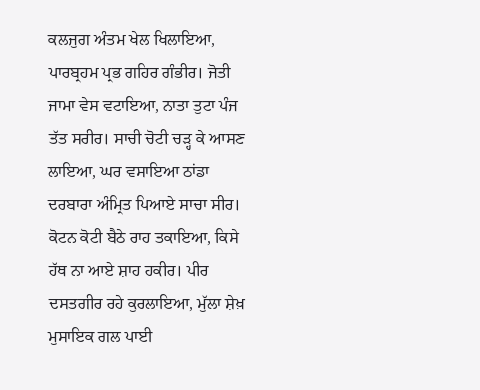ਕਲਜੁਗ ਅੰਤਮ ਖੇਲ ਖਿਲਾਇਆ, ਪਾਰਬ੍ਰਹਮ ਪ੍ਰਭ ਗਹਿਰ ਗੰਭੀਰ। ਜੋਤੀ ਜਾਮਾ ਵੇਸ ਵਟਾਇਆ, ਨਾਤਾ ਤੁਟਾ ਪੰਜ ਤੱਤ ਸਰੀਰ। ਸਾਚੀ ਚੋਟੀ ਚੜ੍ਹ ਕੇ ਆਸਣ ਲਾਇਆ, ਘਰ ਵਸਾਇਆ ਠਾਂਡਾ ਦਰਬਾਰਾ ਅੰਮ੍ਰਿਤ ਪਿਆਏ ਸਾਚਾ ਸੀਰ। ਕੋਟਨ ਕੋਟੀ ਬੈਠੇ ਰਾਹ ਤਕਾਇਆ, ਕਿਸੇ ਹੱਥ ਨਾ ਆਏ ਸ਼ਾਹ ਹਕੀਰ। ਪੀਰ ਦਸਤਗੀਰ ਰਹੇ ਕੁਰਲਾਇਆ, ਮੁੱਲਾ ਸ਼ੇਖ਼ ਮੁਸਾਇਕ ਗਲ ਪਾਈ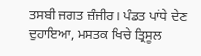ਤਸਬੀ ਜਗਤ ਜ਼ੰਜੀਰ। ਪੰਡਤ ਪਾਂਧੇ ਦੇਣ ਦੁਹਾਇਆ, ਮਸਤਕ ਖਿਚੇ ਤ੍ਰਿਸੂਲ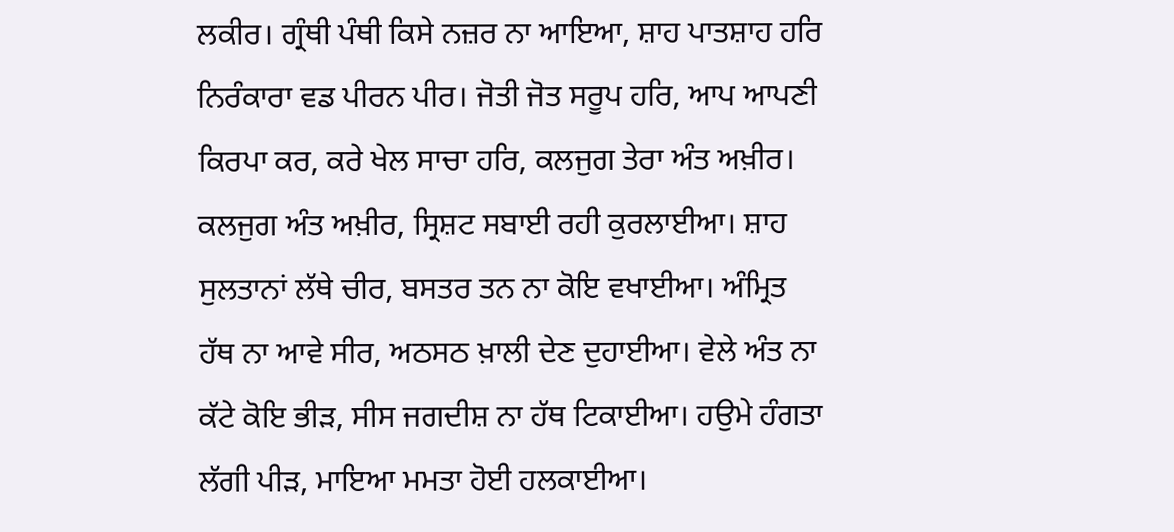ਲਕੀਰ। ਗ੍ਰੰਥੀ ਪੰਥੀ ਕਿਸੇ ਨਜ਼ਰ ਨਾ ਆਇਆ, ਸ਼ਾਹ ਪਾਤਸ਼ਾਹ ਹਰਿ ਨਿਰੰਕਾਰਾ ਵਡ ਪੀਰਨ ਪੀਰ। ਜੋਤੀ ਜੋਤ ਸਰੂਪ ਹਰਿ, ਆਪ ਆਪਣੀ ਕਿਰਪਾ ਕਰ, ਕਰੇ ਖੇਲ ਸਾਚਾ ਹਰਿ, ਕਲਜੁਗ ਤੇਰਾ ਅੰਤ ਅਖ਼ੀਰ। ਕਲਜੁਗ ਅੰਤ ਅਖ਼ੀਰ, ਸ੍ਰਿਸ਼ਟ ਸਬਾਈ ਰਹੀ ਕੁਰਲਾਈਆ। ਸ਼ਾਹ ਸੁਲਤਾਨਾਂ ਲੱਥੇ ਚੀਰ, ਬਸਤਰ ਤਨ ਨਾ ਕੋਇ ਵਖਾਈਆ। ਅੰਮ੍ਰਿਤ ਹੱਥ ਨਾ ਆਵੇ ਸੀਰ, ਅਠਸਠ ਖ਼ਾਲੀ ਦੇਣ ਦੁਹਾਈਆ। ਵੇਲੇ ਅੰਤ ਨਾ ਕੱਟੇ ਕੋਇ ਭੀੜ, ਸੀਸ ਜਗਦੀਸ਼ ਨਾ ਹੱਥ ਟਿਕਾਈਆ। ਹਉਮੇ ਹੰਗਤਾ ਲੱਗੀ ਪੀੜ, ਮਾਇਆ ਮਮਤਾ ਹੋਈ ਹਲਕਾਈਆ।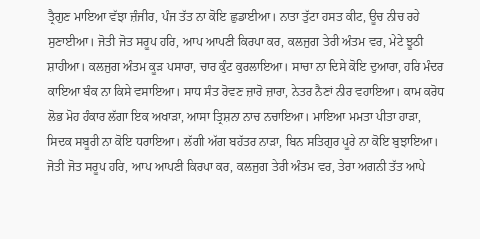ਤ੍ਰੈਗੁਣ ਮਾਇਆ ਵੱਝਾ ਜ਼ੰਜੀਰ, ਪੰਜ ਤੱਤ ਨਾ ਕੋਇ ਛੁਡਾਈਆ। ਨਾਤਾ ਤੁੱਟਾ ਹਸਤ ਕੀਟ, ਊਚ ਨੀਚ ਰਹੇ ਸੁਣਾਈਆ। ਜੋਤੀ ਜੋਤ ਸਰੂਪ ਹਰਿ, ਆਪ ਆਪਣੀ ਕਿਰਪਾ ਕਰ, ਕਲਜੁਗ ਤੇਰੀ ਅੰਤਮ ਵਰ, ਮੇਟੇ ਝੂਠੀ ਸ਼ਾਹੀਆ। ਕਲਜੁਗ ਅੰਤਮ ਕੂੜ ਪਸਾਰਾ, ਚਾਰ ਕੁੰਟ ਕੁਰਲਾਇਆ। ਸਾਚਾ ਨਾ ਦਿਸੇ ਕੋਇ ਦੁਆਰਾ, ਹਰਿ ਮੰਦਰ ਕਾਇਆ ਬੰਕ ਨਾ ਕਿਸੇ ਵਸਾਇਆ। ਸਾਧ ਸੰਤ ਰੋਵਣ ਜ਼ਾਰੋ ਜ਼ਾਰਾ, ਨੇਤਰ ਨੈਣਾਂ ਨੀਰ ਵਹਾਇਆ। ਕਾਮ ਕਰੋਧ ਲੋਭ ਮੋਹ ਹੰਕਾਰ ਲੱਗਾ ਇਕ ਅਖਾੜਾ, ਆਸਾ ਤ੍ਰਿਸ਼ਨਾ ਨਾਚ ਨਚਾਇਆ। ਮਾਇਆ ਮਮਤਾ ਪੀਤਾ ਹਾੜਾ, ਸਿਦਕ ਸਬੂਰੀ ਨਾ ਕੋਇ ਧਰਾਇਆ। ਲੱਗੀ ਅੱਗ ਬਹੱਤਰ ਨਾੜਾ, ਬਿਨ ਸਤਿਗੁਰ ਪੂਰੇ ਨਾ ਕੋਇ ਬੁਝਾਇਆ। ਜੋਤੀ ਜੋਤ ਸਰੂਪ ਹਰਿ, ਆਪ ਆਪਣੀ ਕਿਰਪਾ ਕਰ, ਕਲਜੁਗ ਤੇਰੀ ਅੰਤਮ ਵਰ, ਤੇਰਾ ਅਗਨੀ ਤੱਤ ਆਪੇ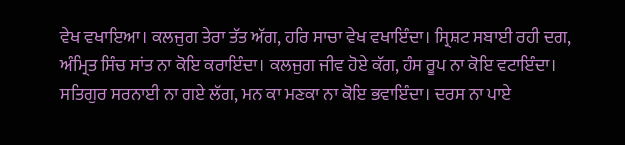ਵੇਖ ਵਖਾਇਆ। ਕਲਜੁਗ ਤੇਰਾ ਤੱਤ ਅੱਗ, ਹਰਿ ਸਾਚਾ ਵੇਖ ਵਖਾਇੰਦਾ। ਸ੍ਰਿਸ਼ਟ ਸਬਾਈ ਰਹੀ ਦਗ, ਅੰਮ੍ਰਿਤ ਸਿੰਚ ਸਾਂਤ ਨਾ ਕੋਇ ਕਰਾਇੰਦਾ। ਕਲਜੁਗ ਜੀਵ ਹੋਏ ਕੱਗ, ਹੰਸ ਰੂਪ ਨਾ ਕੋਇ ਵਟਾਇੰਦਾ। ਸਤਿਗੁਰ ਸਰਨਾਈ ਨਾ ਗਏ ਲੱਗ, ਮਨ ਕਾ ਮਣਕਾ ਨਾ ਕੋਇ ਭਵਾਇੰਦਾ। ਦਰਸ ਨਾ ਪਾਏ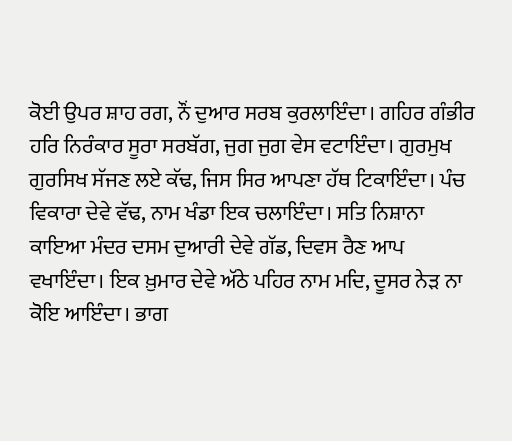ਕੋਈ ਉਪਰ ਸ਼ਾਹ ਰਗ, ਨੌਂ ਦੁਆਰ ਸਰਬ ਕੁਰਲਾਇੰਦਾ। ਗਹਿਰ ਗੰਭੀਰ ਹਰਿ ਨਿਰੰਕਾਰ ਸੂਰਾ ਸਰਬੱਗ, ਜੁਗ ਜੁਗ ਵੇਸ ਵਟਾਇੰਦਾ। ਗੁਰਮੁਖ ਗੁਰਸਿਖ ਸੱਜਣ ਲਏ ਕੱਢ, ਜਿਸ ਸਿਰ ਆਪਣਾ ਹੱਥ ਟਿਕਾਇੰਦਾ। ਪੰਚ ਵਿਕਾਰਾ ਦੇਵੇ ਵੱਢ, ਨਾਮ ਖੰਡਾ ਇਕ ਚਲਾਇੰਦਾ। ਸਤਿ ਨਿਸ਼ਾਨਾ ਕਾਇਆ ਮੰਦਰ ਦਸਮ ਦੁਆਰੀ ਦੇਵੇ ਗੱਡ, ਦਿਵਸ ਰੈਣ ਆਪ ਵਖਾਇੰਦਾ। ਇਕ ਖ਼ੁਮਾਰ ਦੇਵੇ ਅੱਠੇ ਪਹਿਰ ਨਾਮ ਮਦਿ, ਦੂਸਰ ਨੇੜ ਨਾ ਕੋਇ ਆਇੰਦਾ। ਭਾਗ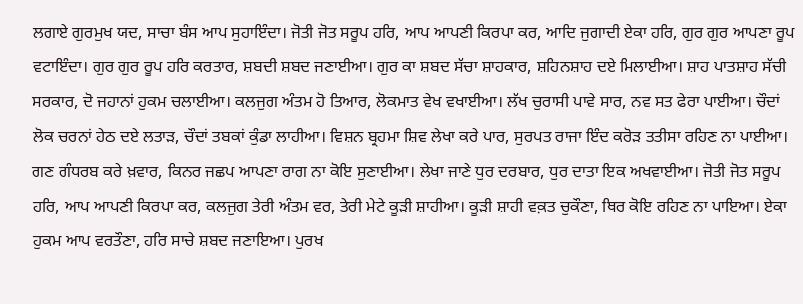ਲਗਾਏ ਗੁਰਮੁਖ ਯਦ, ਸਾਚਾ ਬੰਸ ਆਪ ਸੁਹਾਇੰਦਾ। ਜੋਤੀ ਜੋਤ ਸਰੂਪ ਹਰਿ, ਆਪ ਆਪਣੀ ਕਿਰਪਾ ਕਰ, ਆਦਿ ਜੁਗਾਦੀ ਏਕਾ ਹਰਿ, ਗੁਰ ਗੁਰ ਆਪਣਾ ਰੂਪ ਵਟਾਇੰਦਾ। ਗੁਰ ਗੁਰ ਰੂਪ ਹਰਿ ਕਰਤਾਰ, ਸ਼ਬਦੀ ਸ਼ਬਦ ਜਣਾਈਆ। ਗੁਰ ਕਾ ਸ਼ਬਦ ਸੱਚਾ ਸ਼ਾਹਕਾਰ, ਸ਼ਹਿਨਸ਼ਾਹ ਦਏ ਮਿਲਾਈਆ। ਸ਼ਾਹ ਪਾਤਸ਼ਾਹ ਸੱਚੀ ਸਰਕਾਰ, ਦੋ ਜਹਾਨਾਂ ਹੁਕਮ ਚਲਾਈਆ। ਕਲਜੁਗ ਅੰਤਮ ਹੋ ਤਿਆਰ, ਲੋਕਮਾਤ ਵੇਖ ਵਖਾਈਆ। ਲੱਖ ਚੁਰਾਸੀ ਪਾਵੇ ਸਾਰ, ਨਵ ਸਤ ਫੇਰਾ ਪਾਈਆ। ਚੌਦਾਂ ਲੋਕ ਚਰਨਾਂ ਹੇਠ ਦਏ ਲਤਾੜ, ਚੌਦਾਂ ਤਬਕਾਂ ਕੁੰਡਾ ਲਾਹੀਆ। ਵਿਸ਼ਨ ਬ੍ਰਹਮਾ ਸ਼ਿਵ ਲੇਖਾ ਕਰੇ ਪਾਰ, ਸੁਰਪਤ ਰਾਜਾ ਇੰਦ ਕਰੋੜ ਤਤੀਸਾ ਰਹਿਣ ਨਾ ਪਾਈਆ। ਗਣ ਗੰਧਰਬ ਕਰੇ ਖ਼ਵਾਰ, ਕਿਨਰ ਜਛਪ ਆਪਣਾ ਰਾਗ ਨਾ ਕੋਇ ਸੁਣਾਈਆ। ਲੇਖਾ ਜਾਣੇ ਧੁਰ ਦਰਬਾਰ, ਧੁਰ ਦਾਤਾ ਇਕ ਅਖਵਾਈਆ। ਜੋਤੀ ਜੋਤ ਸਰੂਪ ਹਰਿ, ਆਪ ਆਪਣੀ ਕਿਰਪਾ ਕਰ, ਕਲਜੁਗ ਤੇਰੀ ਅੰਤਮ ਵਰ, ਤੇਰੀ ਮੇਟੇ ਕੂੜੀ ਸ਼ਾਹੀਆ। ਕੂੜੀ ਸ਼ਾਹੀ ਵਕ਼ਤ ਚੁਕੌਣਾ, ਥਿਰ ਕੋਇ ਰਹਿਣ ਨਾ ਪਾਇਆ। ਏਕਾ ਹੁਕਮ ਆਪ ਵਰਤੌਣਾ, ਹਰਿ ਸਾਚੇ ਸ਼ਬਦ ਜਣਾਇਆ। ਪੁਰਖ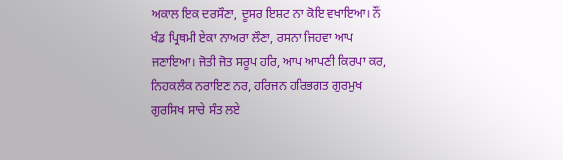ਅਕਾਲ ਇਕ ਦਰਸੌਣਾ, ਦੂਸਰ ਇਸ਼ਟ ਨਾ ਕੋਇ ਵਖਾਇਆ। ਨੌਂ ਖੰਡ ਪ੍ਰਿਥਮੀ ਏਕਾ ਨਾਅਰਾ ਲੌਣਾ, ਰਸਨਾ ਜਿਹਵਾ ਆਪ ਜਣਾਇਆ। ਜੋਤੀ ਜੋਤ ਸਰੂਪ ਹਰਿ, ਆਪ ਆਪਣੀ ਕਿਰਪਾ ਕਰ, ਨਿਹਕਲੰਕ ਨਰਾਇਣ ਨਰ, ਹਰਿਜਨ ਹਰਿਭਗਤ ਗੁਰਮੁਖ ਗੁਰਸਿਖ ਸਾਚੇ ਸੰਤ ਲਏ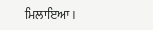ਮਿਲਾਇਆ।